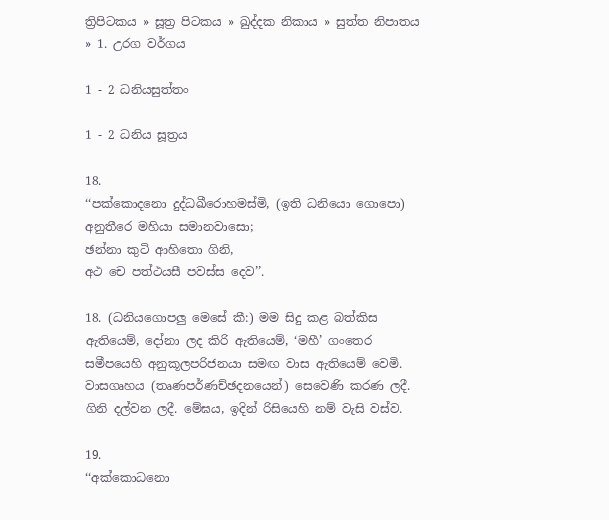ත්‍රිපිටකය » සූත්‍ර පිටකය » ඛුද්‌දක නිකාය » සුත්ත නිපාතය » 1. උරග වර්ගය

1 - 2 ධනියසුත්‌තං

1 - 2 ධනිය සූත්‍රය

18.
‘‘පක්‌කොදනො දුද්‌ධඛීරොහමස්‌මි, (ඉති ධනියො ගොපො)
අනුතීරෙ මහියා සමානවාසො;
ඡන්‌නා කුටි ආහිතො ගිනි,
අථ චෙ පත්‌ථයසී පවස්‌ස දෙව’’.

18. (ධනියගොපලු මෙසේ කී:) මම සිදු කළ බත්කිස ඇතියෙම්, දෝනා ලද කිරි ඇතියෙම්, ‘මහී’ ගංතෙර සමීපයෙහි අනුකූලපරිජනයා සමඟ වාස ඇතියෙම් වෙමි. වාසගෘහය (තෘණපර්ණච්ඡදනයෙන්) සෙවෙණි කරණ ලදී. ගිනි දල්වන ලදී. මේඝය, ඉදින් රිසියෙහි නම් වැසි වස්ව.

19.
‘‘අක්‌කොධනො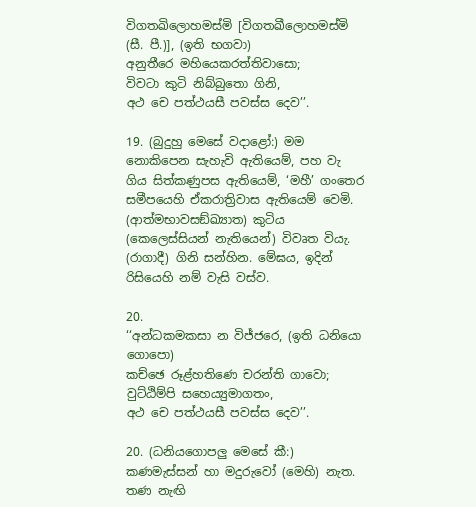විගතඛිලොහමස්‌මි [විගතඛීලොහමස්‌මි (සී. පී.)], (ඉති භගවා)
අනුතීරෙ මහියෙකරත්‌තිවාසො;
විවටා කුටි නිබ්‌බුතො ගිනි,
අථ චෙ පත්‌ථයසී පවස්‌ස දෙව’’.

19. (බුදුහු මෙසේ වදාළෝ:) මම නොකිපෙන සැහැවි ඇතියෙම්, පහ වැ ගිය සිත්කණුපස ඇතියෙම්, ‘මහී’ ගංතෙර සමීපයෙහි ඒකරාත්‍රිවාස ඇතියෙම් වෙමි. (ආත්මභාවසඞ්ඛ්‍යාත) කුටිය (කෙලෙස්සියන් නැතියෙන්) විවෘත වියැ. (රාගාදී) ගිනි සන්හින. මේඝය, ඉදින් රිසියෙහි නම් වැසි වස්ව.

20.
‘‘අන්‌ධකමකසා න විජ්‌ජරෙ, (ඉති ධනියො ගොපො)
කච්‌ඡෙ රූළ්‌හතිණෙ චරන්‌ති ගාවො;
වුට්‌ඨිම්‌පි සහෙය්‍යුමාගතං,
අථ චෙ පත්‌ථයසී පවස්‌ස දෙව’’.

20. (ධනියගොපලු මෙසේ කී:) කණමැස්සන් හා මදුරුවෝ (මෙහි) නැත. තණ නැඟි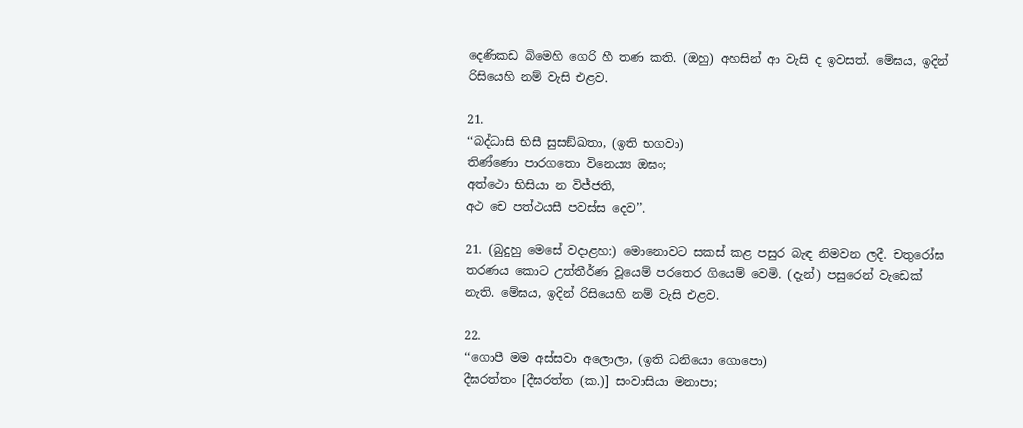දෙණිකඩ බිමෙහි ගෙරි හී තණ කති. (ඔහු) අහසින් ආ වැසි ද ඉවසත්. මේඝය, ඉදින් රිසියෙහි නම් වැසි එළව.

21.
‘‘බද්‌ධාසි භිසී සුසඞ්‌ඛතා, (ඉති භගවා)
තිණ්‌ණො පාරගතො විනෙය්‍ය ඔඝං;
අත්‌ථො භිසියා න විජ්‌ජති,
අථ චෙ පත්‌ථයසී පවස්‌ස දෙව’’.

21. (බුදුහු මෙසේ වදාළහ:) මොනොවට සකස් කළ පසුර බැඳ නිමවන ලදී. චතුරෝඝ තරණය කොට උත්තීර්ණ වූයෙම් පරතෙර ගියෙම් වෙමි. (දැන්) පසුරෙන් වැඩෙක් නැති. මේඝය, ඉදින් රිසියෙහි නම් වැසි එළව.

22.
‘‘ගොපී මම අස්‌සවා අලොලා, (ඉති ධනියො ගොපො)
දීඝරත්‌තං [දීඝරත්‌ත (ක.)] සංවාසියා මනාපා;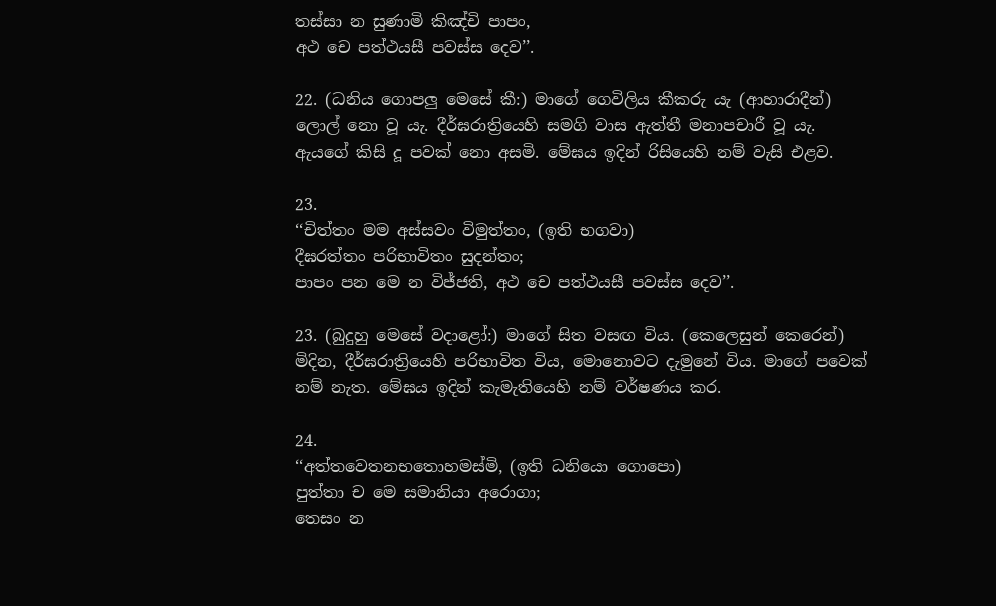තස්‌සා න සුණාමි කිඤ්‌චි පාපං,
අථ චෙ පත්‌ථයසී පවස්‌ස දෙව’’.

22. (ධනිය ගොපලු මෙසේ කී:) මාගේ ගෙවිලිය කීකරු යැ (ආහාරාදීන්) ලොල් නො වූ යැ. දීර්ඝරාත්‍රියෙහි සමගි වාස ඇත්තී මනාපචාරී වූ යැ. ඇයගේ කිසි දූ පවක් නො අසමි. මේඝය ඉදින් රිසියෙහි නම් වැසි එළව.

23.
‘‘චිත්‌තං මම අස්‌සවං විමුත්‌තං, (ඉති භගවා)
දීඝරත්‌තං පරිභාවිතං සුදන්‌තං;
පාපං පන මෙ න විජ්‌ජති, අථ චෙ පත්‌ථයසී පවස්‌ස දෙව’’.

23. (බුදුහු මෙසේ වදාළෝ:) මාගේ සිත වසඟ විය. (කෙලෙසුන් කෙරෙන්) මිදින, දීර්ඝරාත්‍රියෙහි පරිභාවිත විය, මොනොවට දැමුනේ විය. මාගේ පවෙක් නම් නැත. මේඝය ඉදින් කැමැතියෙහි නම් වර්ෂණය කර.

24.
‘‘අත්‌තවෙතනභතොහමස්‌මි, (ඉති ධනියො ගොපො)
පුත්‌තා ච මෙ සමානියා අරොගා;
තෙසං න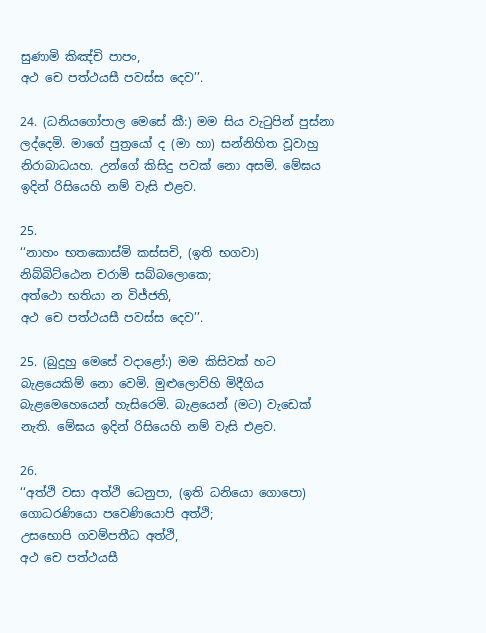සුණාමි කිඤ්‌චි පාපං,
අථ චෙ පත්‌ථයසී පවස්‌ස දෙව’’.

24. (ධනියගෝපාල මෙසේ කී:) මම සිය වැටුපින් පුස්නා ලද්දෙමි. මාගේ පුත්‍රයෝ ද (මා හා) සන්නිහිත වූවාහු නිරාබාධයහ. උන්ගේ කිසිදු පවක් නො අසමි. මේඝය ඉදින් රිසියෙහි නම් වැසි එළව.

25.
‘‘නාහං භතකොස්‌මි කස්‌සචි, (ඉති භගවා)
නිබ්‌බිට්‌ඨෙන චරාමි සබ්‌බලොකෙ;
අත්‌ථො භතියා න විජ්‌ජති,
අථ චෙ පත්‌ථයසී පවස්‌ස දෙව’’.

25. (බුදුහු මෙසේ වදාළෝ:) මම කිසිවක් හට බැළයෙකිම් නො වෙමි. මුළුලොව්හි මිදීගිය බැළමෙහෙයෙන් හැසිරෙමි. බැළයෙන් (මට) වැඩෙක් නැති. මේඝය ඉදින් රිසියෙහි නම් වැසි එළව.

26.
‘‘අත්‌ථි වසා අත්‌ථි ධෙනුපා, (ඉති ධනියො ගොපො)
ගොධරණියො පවෙණියොපි අත්‌ථි;
උසභොපි ගවම්‌පතීධ අත්‌ථි,
අථ චෙ පත්‌ථයසී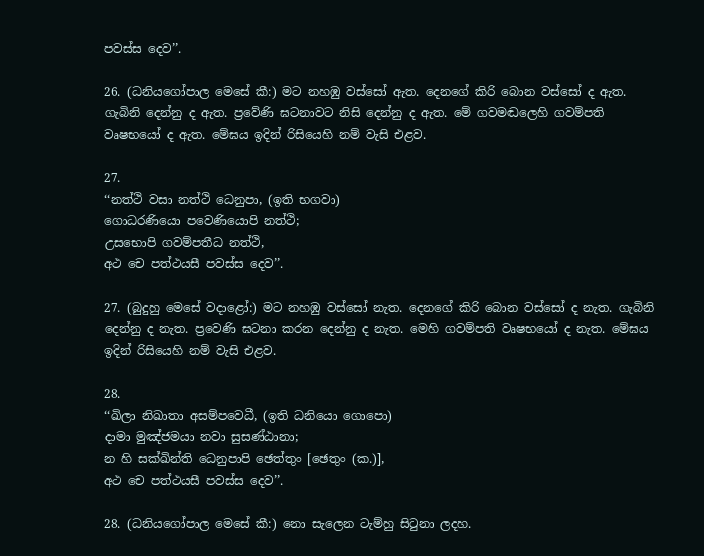පවස්‌ස දෙව’’.

26. (ධනියගෝපාල මෙසේ කී:) මට නහඹු වස්සෝ ඇත. දෙනගේ කිරි බොන වස්සෝ ද ඇත. ගැබිනි දෙන්නු ද ඇත. ප්‍රවේණි ඝටනාවට නිසි දෙන්නු ද ඇත. මේ ගවමඬලෙහි ගවම්පති වෘෂභයෝ ද ඇත. මේඝය ඉදින් රිසියෙහි නම් වැසි එළව.

27.
‘‘නත්‌ථි වසා නත්‌ථි ධෙනුපා, (ඉති භගවා)
ගොධරණියො පවෙණියොපි නත්‌ථි;
උසභොපි ගවම්‌පතීධ නත්‌ථි,
අථ චෙ පත්‌ථයසී පවස්‌ස දෙව’’.

27. (බුදුහු මෙසේ වදාළෝ:) මට නහඹු වස්සෝ නැත. දෙනගේ කිරි බොන වස්සෝ ද නැත. ගැබිනි දෙන්නු ද නැත. ප්‍රවෙණි ඝටනා කරන දෙන්නු ද නැත. මෙහි ගවම්පති වෘෂභයෝ ද නැත. මේඝය ඉදින් රිසියෙහි නම් වැසි එළව.

28.
‘‘ඛිලා නිඛාතා අසම්‌පවෙධී, (ඉති ධනියො ගොපො)
දාමා මුඤ්‌ජමයා නවා සුසණ්‌ඨානා;
න හි සක්‌ඛින්‌ති ධෙනුපාපි ඡෙත්‌තුං [ඡෙතුං (ක.)],
අථ චෙ පත්‌ථයසී පවස්‌ස දෙව’’.

28. (ධනියගෝපාල මෙසේ කී:) නො සැලෙන ටැම්හු සිටුනා ලදහ.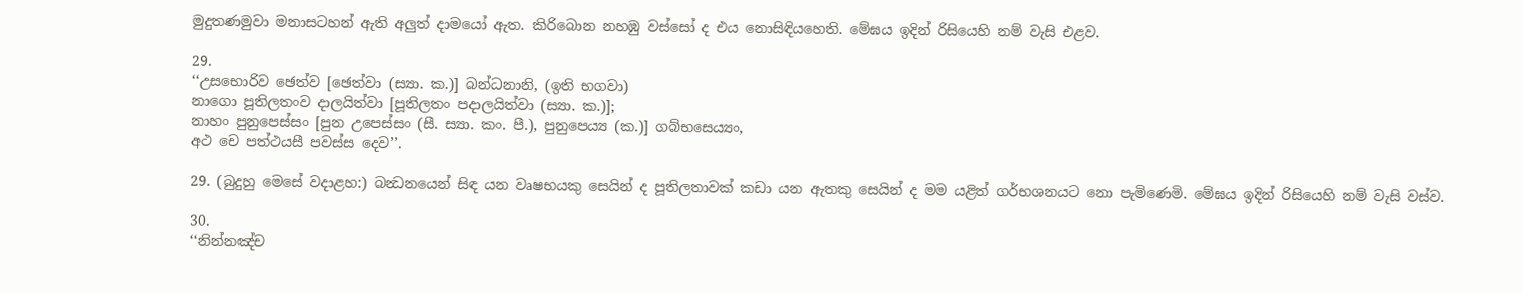මුදුතණමුවා මනාසටහන් ඇති අලුත් දාමයෝ ඇත. කිරිබොන නහඹු වස්සෝ ද එය නොසිඳියහෙති. මේඝය ඉදින් රිසියෙහි නම් වැසි එළව.

29.
‘‘උසභොරිව ඡෙත්‌ව [ඡෙත්‌වා (ස්‍යා. ක.)] බන්‌ධනානි, (ඉති භගවා)
නාගො පූතිලතංව දාලයිත්‌වා [පූතිලතං පදාලයිත්‌වා (ස්‍යා. ක.)];
නාහං පුනුපෙස්‌සං [පුන උපෙස්‌සං (සී. ස්‍යා. කං. පී.), පුනුපෙය්‍ය (ක.)] ගබ්‌භසෙය්‍යං,
අථ චෙ පත්‌ථයසී පවස්‌ස දෙව’’.

29. (බුදුහු මෙසේ වදාළහ:) බන්‍ධනයෙන් සිඳ යන වෘෂභයකු සෙයින් ද පූතිලතාවක් කඩා යන ඇතකු සෙයින් ද මම යළිත් ගර්භශනයට නො පැමිණෙමි. මේඝය ඉදින් රිසියෙහි නම් වැසි වස්ව.

30.
‘‘නින්‌නඤ්‌ච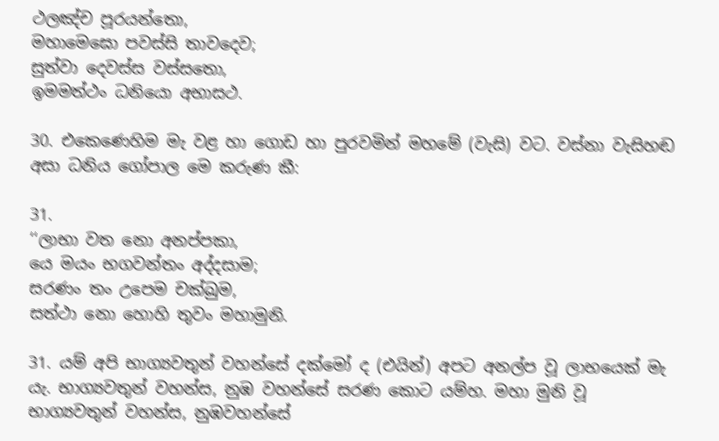ථලඤ්‌ච පූරයන්‌තො,
මහාමෙඝො පවස්‌සි තාවදෙව;
සුත්‌වා දෙවස්‌ස වස්‌සතො,
ඉමමත්‌ථං ධනියො අභාසථ.

30. එකෙණෙහිම මැ වළ හා ගොඩ හා පුරවමින් මහමේ (වැසි) වට. වස්නා වැසිහඬ අසා ධනිය ගෝපාල මෙ කරුණ කී:

31.
‘‘ලාභා වත නො අනප්‌පකා,
යෙ මයං භගවන්‌තං අද්‌දසාම;
සරණං තං උපෙම චක්‌ඛුම,
සත්‌ථා නො හොහි තුවං මහාමුනි.

31. යම් අපි භාග්‍යවතුන් වහන්සේ දක්මෝ ද (එයින්) අපට අනල්ප වූ ලාභයෙක් මැ යැ. භාග්‍යවතුන් වහන්ස, නුඹ වහන්සේ සරණ කොට යම්හ. මහා මුනි වූ භාග්‍යවතුන් වහන්ස, නුඹවහන්සේ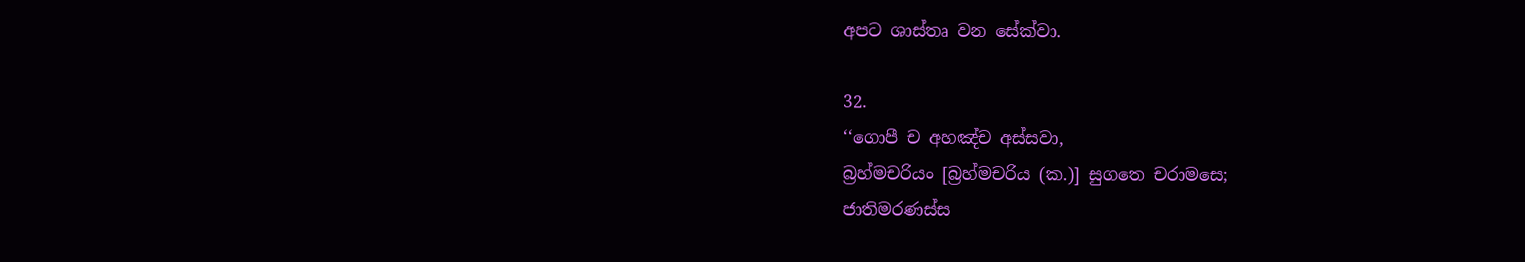අපට ශාස්තෘ වන සේක්වා.

32.
‘‘ගොපී ච අහඤ්‌ච අස්‌සවා,
බ්‍රහ්‌මචරියං [බ්‍රහ්‌මචරිය (ක.)] සුගතෙ චරාමසෙ;
ජාතිමරණස්‌ස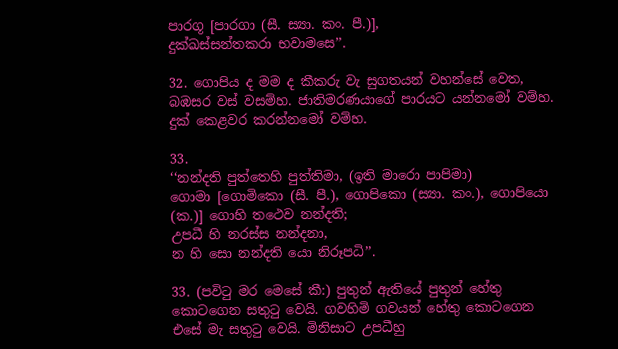පාරගූ [පාරගා (සී. ස්‍යා. කං. පී.)],
දුක්‌ඛස්‌සන්‌තකරා භවාමසෙ’’.

32. ගොපිය ද මම ද කීකරු වැ සුගතයන් වහන්සේ වෙත, බඹසර වස් වසම්හ. ජාතිමරණයාගේ පාරයට යන්නමෝ වම්හ. දුක් කෙළවර කරන්නමෝ වම්හ.

33.
‘‘නන්‌දති පුත්‌තෙහි පුත්‌තිමා, (ඉති මාරො පාපිමා)
ගොමා [ගොමිකො (සී. පී.), ගොපිකො (ස්‍යා. කං.), ගොපියො (ක.)] ගොහි තථෙව නන්‌දති;
උපධී හි නරස්‌ස නන්‌දනා,
න හි සො නන්‌දති යො නිරූපධි’’.

33. (පවිටු මර මෙසේ කී:) පුතුන් ඇතියේ පුතුන් හේතු කොටගෙන සතුටු වෙයි. ගවහිමි ගවයන් හේතු කොටගෙන එසේ මැ සතුටු වෙයි. මිනිසාට උපධීහු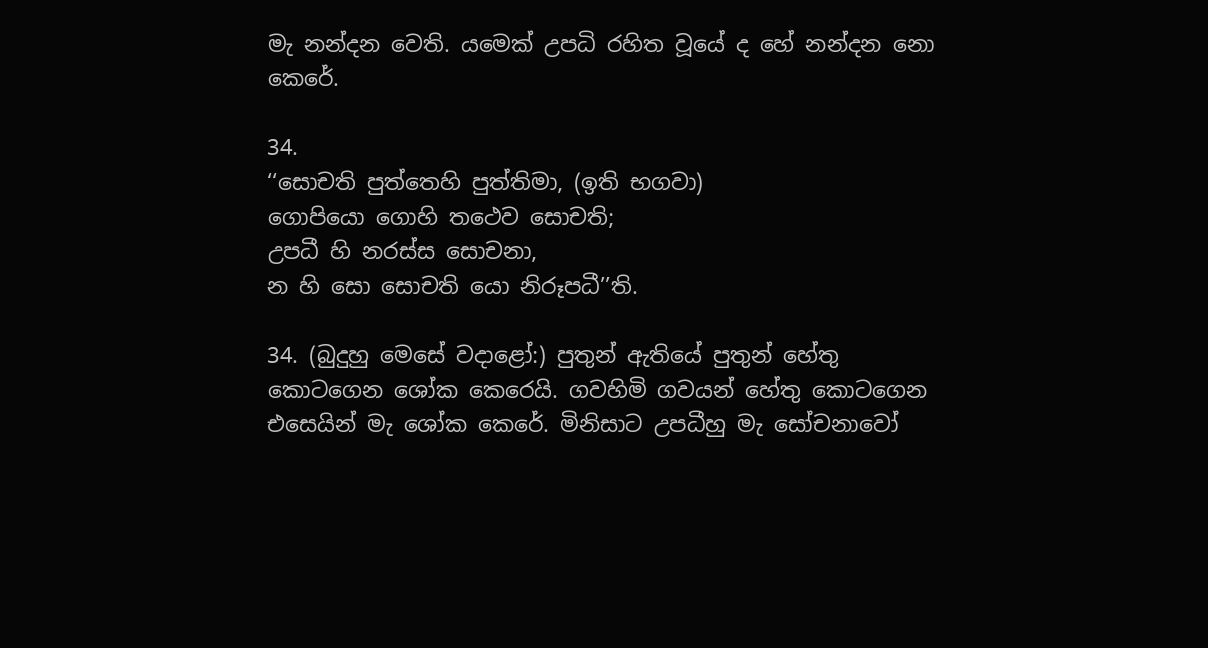මැ නන්දන වෙති. යමෙක් උපධි රහිත වූයේ ද හේ නන්දන නො කෙරේ.

34.
‘‘සොචති පුත්‌තෙහි පුත්‌තිමා, (ඉති භගවා)
ගොපියො ගොහි තථෙව සොචති;
උපධී හි නරස්‌ස සොචනා,
න හි සො සොචති යො නිරූපධී’’ති.

34. (බුදුහු මෙසේ වදාළෝ:) පුතුන් ඇතියේ පුතුන් හේතු කොටගෙන ශෝක කෙරෙයි. ගවහිමි ගවයන් හේතු කොටගෙන එසෙයින් මැ ශෝක කෙරේ. මිනිසාට උපධීහු මැ සෝචනාවෝ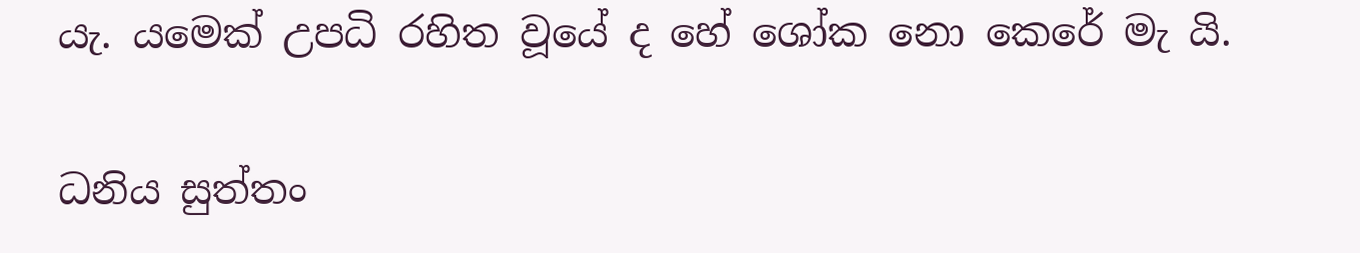යැ. යමෙක් උපධි රහිත වූයේ ද හේ ශෝක නො කෙරේ මැ යි.

ධනිය සුත්තං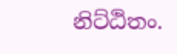නිට්ඨිතං.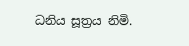ධනිය සූත්‍ර‍ය නිමි.